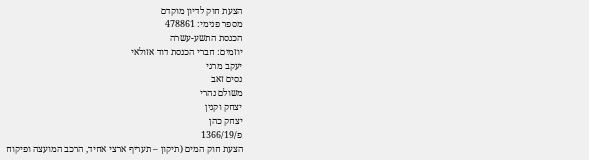הצעת חוק לדיון מוקדם
מספר פנימי: 478861
הכנסת התשע-עשרה
יוזמים: חברי הכנסת דוד אזולאי
יעקב מרגי
נסים זאב
משולם נהרי
יצחק וקנין
יצחק כהן
פ/1366/19
הצעת חוק המים (תיקון – תעריף ארצי אחיד, הרכב המועצה ופיקוח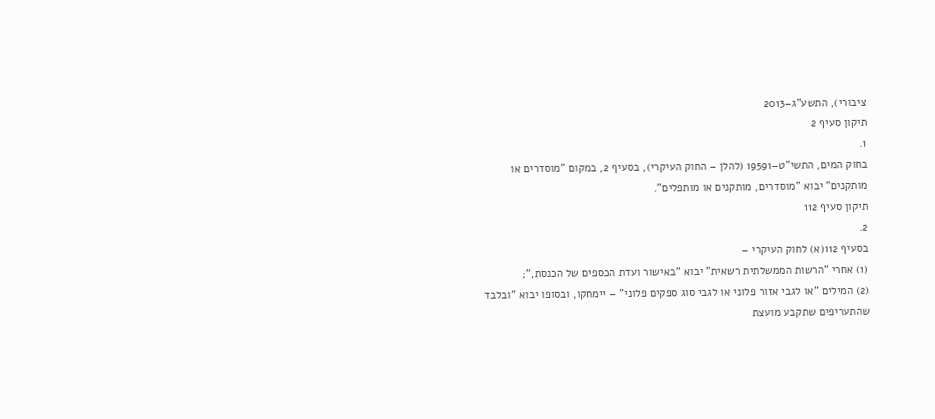ציבורי), התשע"ג–2013
תיקון סעיף 2
1.
בחוק המים, התשי"ט–19591 (להלן – החוק העיקרי), בסעיף 2, במקום "מוסדרים או מותקנים" יבוא "מוסדרים, מותקנים או מותפלים".
תיקון סעיף 112
2.
בסעיף 112(א) לחוק העיקרי –
(1) אחרי "הרשות הממשלתית רשאית" יבוא "באישור ועדת הכספים של הכנסת,";
(2) המילים "או לגבי אזור פלוני או לגבי סוג ספקים פלוני" – יימחקו, ובסופו יבוא "ובלבד שהתעריפים שתקבע מועצת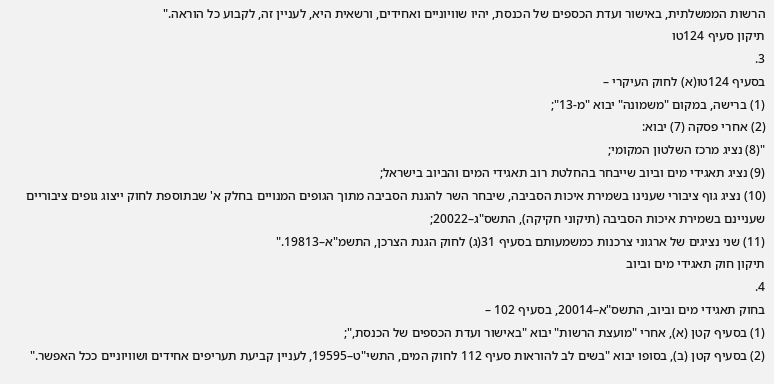הרשות הממשלתית, באישור ועדת הכספים של הכנסת, יהיו שוויוניים ואחידים, ורשאית היא, לעניין זה, לקבוע כל הוראה."
תיקון סעיף 124טו
3.
בסעיף 124טו(א) לחוק העיקרי –
(1) ברישה, במקום "משמונה" יבוא "מ-13";
(2) אחרי פסקה (7) יבוא:
"(8) נציג מרכז השלטון המקומי;
(9) נציג תאגידי מים וביוב שייבחר בהחלטת רוב תאגידי המים והביוב בישראל;
(10) נציג גוף ציבורי שענינו בשמירת איכות הסביבה, שיבחר השר להגנת הסביבה מתוך הגופים המנויים בחלק א' שבתוספת לחוק ייצוג גופים ציבוריים שעניינם בשמירת איכות הסביבה (תיקוני חקיקה), התשס"ג–20022;
(11) שני נציגים של ארגוני צרכנות כמשמעותם בסעיף 31(ג) לחוק הגנת הצרכן, התשמ"א–19813."
תיקון חוק תאגידי מים וביוב
4.
בחוק תאגידי מים וביוב, התשס"א–20014, בסעיף 102 –
(1) בסעיף קטן (א), אחרי "מועצת הרשות" יבוא "באישור ועדת הכספים של הכנסת,";
(2) בסעיף קטן (ב), בסופו יבוא "בשים לב להוראות סעיף 112 לחוק המים, התשי"ט–19595, לעניין קביעת תעריפים אחידים ושוויוניים ככל האפשר."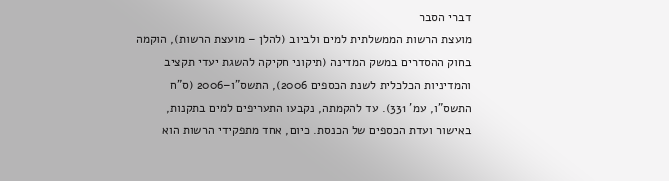דברי הסבר
מועצת הרשות הממשלתית למים ולביוב (להלן – מועצת הרשות), הוקמה בחוק ההסדרים במשק המדינה (תיקוני חקיקה להשגת יעדי תקציב והמדיניות הכלכלית לשנת הכספים 2006), התשס"ו–2006 (ס"ח התשס"ו, עמ' 331). עד להקמתה, נקבעו התעריפים למים בתקנות, באישור ועדת הכספים של הכנסת. כיום, אחד מתפקידי הרשות הוא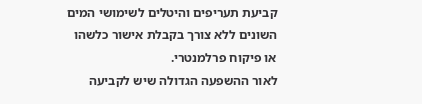קביעת תעריפים והיטלים לשימושי המים השונים ללא צורך בקבלת אישור כלשהו או פיקוח פרלמנטרי.
לאור ההשפעה הגדולה שיש לקביעה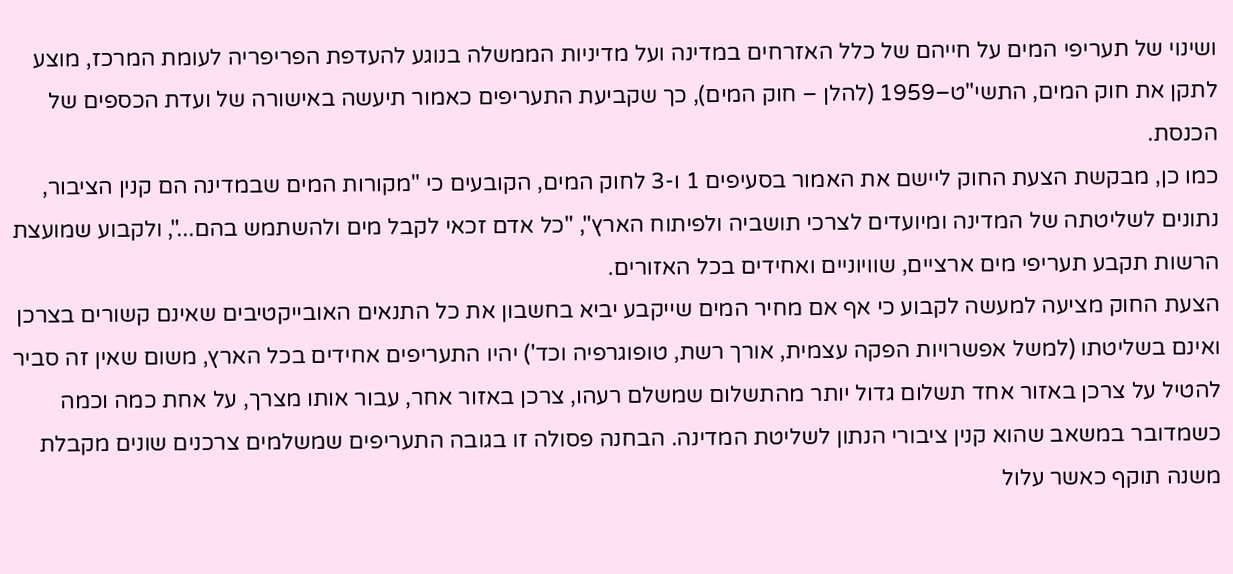ושינוי של תעריפי המים על חייהם של כלל האזרחים במדינה ועל מדיניות הממשלה בנוגע להעדפת הפריפריה לעומת המרכז, מוצע לתקן את חוק המים, התשי"ט–1959 (להלן – חוק המים), כך שקביעת התעריפים כאמור תיעשה באישורה של ועדת הכספים של הכנסת.
כמו כן, מבקשת הצעת החוק ליישם את האמור בסעיפים 1 ו-3 לחוק המים, הקובעים כי "מקורות המים שבמדינה הם קנין הציבור, נתונים לשליטתה של המדינה ומיועדים לצרכי תושביה ולפיתוח הארץ", "כל אדם זכאי לקבל מים ולהשתמש בהם...", ולקבוע שמועצת הרשות תקבע תעריפי מים ארציים, שוויוניים ואחידים בכל האזורים.
הצעת החוק מציעה למעשה לקבוע כי אף אם מחיר המים שייקבע יביא בחשבון את כל התנאים האובייקטיבים שאינם קשורים בצרכן ואינם בשליטתו (למשל אפשרויות הפקה עצמית, אורך רשת, טופוגרפיה וכד') יהיו התעריפים אחידים בכל הארץ, משום שאין זה סביר להטיל על צרכן באזור אחד תשלום גדול יותר מהתשלום שמשלם רעהו, צרכן באזור אחר, עבור אותו מצרך, על אחת כמה וכמה כשמדובר במשאב שהוא קנין ציבורי הנתון לשליטת המדינה. הבחנה פסולה זו בגובה התעריפים שמשלמים צרכנים שונים מקבלת משנה תוקף כאשר עלול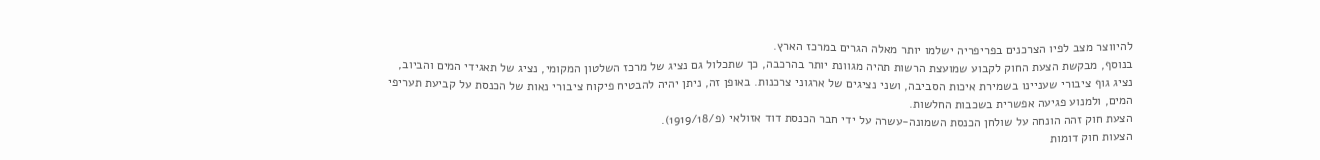להיווצר מצב לפיו הצרכנים בפריפריה ישלמו יותר מאלה הגרים במרכז הארץ.
בנוסף, מבקשת הצעת החוק לקבוע שמועצת הרשות תהיה מגוונת יותר בהרכבה, כך שתכלול גם נציג של מרכז השלטון המקומי, נציג של תאגידי המים והביוב, נציג גוף ציבורי שעניינו בשמירת איכות הסביבה, ושני נציגים של ארגוני צרכנות. באופן זה, ניתן יהיה להבטיח פיקוח ציבורי נאות של הכנסת על קביעת תעריפי המים, ולמנוע פגיעה אפשרית בשכבות החלשות.
הצעת חוק זהה הונחה על שולחן הכנסת השמונה-עשרה על ידי חבר הכנסת דוד אזולאי (פ/1919/18).
הצעות חוק דומות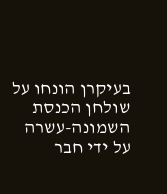בעיקרן הונחו על שולחן הכנסת השמונה-עשרה על ידי חבר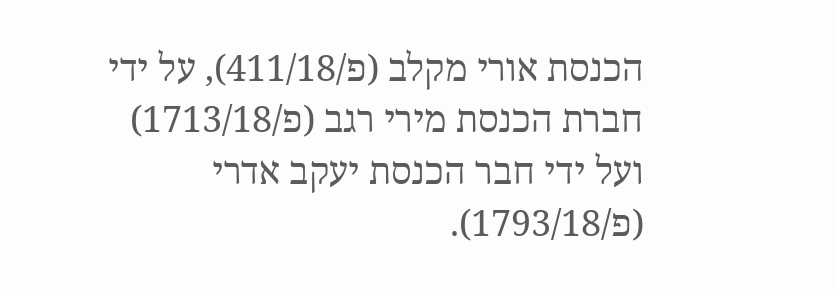הכנסת אורי מקלב (פ/411/18), על ידי חברת הכנסת מירי רגב (פ/1713/18) ועל ידי חבר הכנסת יעקב אדרי (פ/1793/18).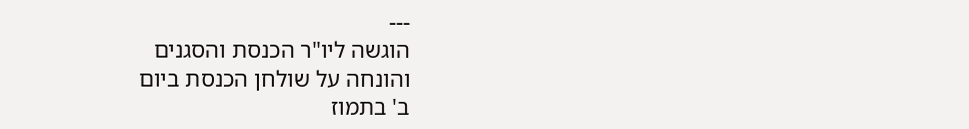---
הוגשה ליו"ר הכנסת והסגנים
והונחה על שולחן הכנסת ביום
ב' בתמוז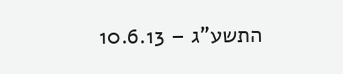התשע"ג – 10.6.13